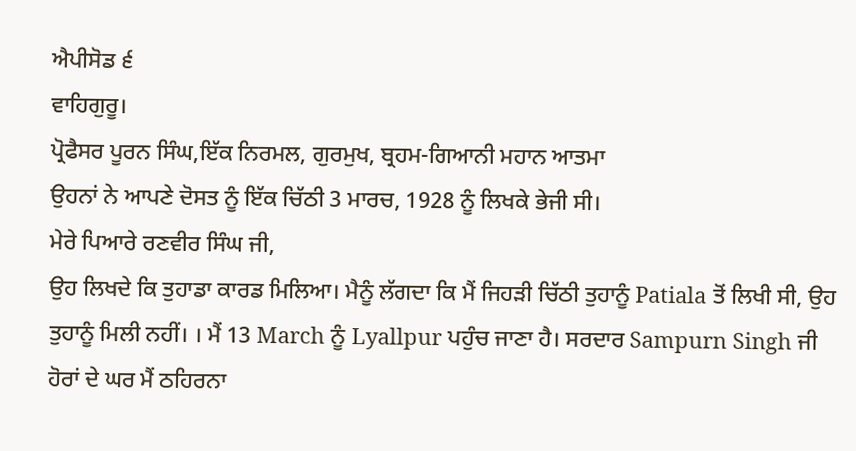ਐਪੀਸੋਡ ੬
ਵਾਹਿਗੁਰੂ।
ਪ੍ਰੋਫੈਸਰ ਪੂਰਨ ਸਿੰਘ,ਇੱਕ ਨਿਰਮਲ, ਗੁਰਮੁਖ, ਬ੍ਰਹਮ-ਗਿਆਨੀ ਮਹਾਨ ਆਤਮਾ
ਉਹਨਾਂ ਨੇ ਆਪਣੇ ਦੋਸਤ ਨੂੰ ਇੱਕ ਚਿੱਠੀ 3 ਮਾਰਚ, 1928 ਨੂੰ ਲਿਖਕੇ ਭੇਜੀ ਸੀ।
ਮੇਰੇ ਪਿਆਰੇ ਰਣਵੀਰ ਸਿੰਘ ਜੀ,
ਉਹ ਲਿਖਦੇ ਕਿ ਤੁਹਾਡਾ ਕਾਰਡ ਮਿਲਿਆ। ਮੈਨੂੰ ਲੱਗਦਾ ਕਿ ਮੈਂ ਜਿਹੜੀ ਚਿੱਠੀ ਤੁਹਾਨੂੰ Patiala ਤੋਂ ਲਿਖੀ ਸੀ, ਉਹ ਤੁਹਾਨੂੰ ਮਿਲੀ ਨਹੀਂ। । ਮੈਂ 13 March ਨੂੰ Lyallpur ਪਹੁੰਚ ਜਾਣਾ ਹੈ। ਸਰਦਾਰ Sampurn Singh ਜੀ ਹੋਰਾਂ ਦੇ ਘਰ ਮੈਂ ਠਹਿਰਨਾ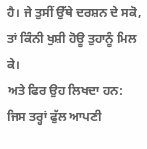ਹੈ। ਜੇ ਤੁਸੀਂ ਉੱਥੇ ਦਰਸ਼ਨ ਦੇ ਸਕੋ, ਤਾਂ ਕਿੰਨੀ ਖੁਸ਼ੀ ਹੋਊ ਤੁਹਾਨੂੰ ਮਿਲ ਕੇ।
ਅਤੇ ਫਿਰ ਉਹ ਲਿਖਦਾ ਹਨ:
ਜਿਸ ਤਰ੍ਹਾਂ ਫੁੱਲ ਆਪਣੀ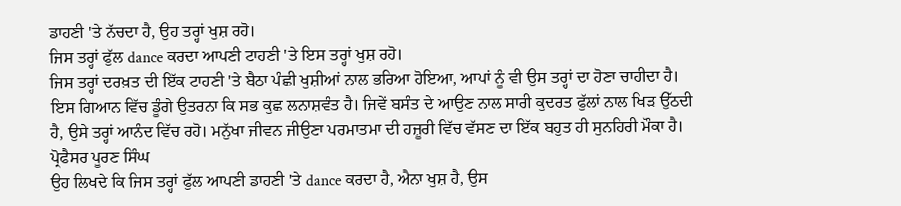ਡਾਹਣੀ 'ਤੇ ਨੱਚਦਾ ਹੈ, ਉਹ ਤਰ੍ਹਾਂ ਖੁਸ਼ ਰਹੋ।
ਜਿਸ ਤਰ੍ਹਾਂ ਫੁੱਲ dance ਕਰਦਾ ਆਪਣੀ ਟਾਹਣੀ 'ਤੇ ਇਸ ਤਰ੍ਹਾਂ ਖੁਸ਼ ਰਹੋ।
ਜਿਸ ਤਰ੍ਹਾਂ ਦਰਖ਼ਤ ਦੀ ਇੱਕ ਟਾਹਣੀ 'ਤੇ ਬੈਠਾ ਪੰਛੀ ਖੁਸ਼ੀਆਂ ਨਾਲ ਭਰਿਆ ਹੋਇਆ, ਆਪਾਂ ਨੂੰ ਵੀ ਉਸ ਤਰ੍ਹਾਂ ਦਾ ਹੋਣਾ ਚਾਹੀਦਾ ਹੈ। ਇਸ ਗਿਆਨ ਵਿੱਚ ਡੂੰਗੇ ਉਤਰਨਾ ਕਿ ਸਭ ਕੁਛ ਲਨਾਸ਼ਵੰਤ ਹੈ। ਜਿਵੇਂ ਬਸੰਤ ਦੇ ਆਉਣ ਨਾਲ ਸਾਰੀ ਕੁਦਰਤ ਫੁੱਲਾਂ ਨਾਲ ਖਿੜ ਉੱਠਦੀ ਹੈ, ਉਸੇ ਤਰ੍ਹਾਂ ਆਨੰਦ ਵਿੱਚ ਰਹੋ। ਮਨੁੱਖਾ ਜੀਵਨ ਜੀਉਣਾ ਪਰਮਾਤਮਾ ਦੀ ਹਜ਼ੂਰੀ ਵਿੱਚ ਵੱਸਣ ਦਾ ਇੱਕ ਬਹੁਤ ਹੀ ਸੁਨਹਿਰੀ ਮੌਕਾ ਹੈ।
ਪ੍ਰੋਫੈਸਰ ਪੂਰਣ ਸਿੰਘ
ਉਹ ਲਿਖਦੇ ਕਿ ਜਿਸ ਤਰ੍ਹਾਂ ਫੁੱਲ ਆਪਣੀ ਡਾਹਣੀ 'ਤੇ dance ਕਰਦਾ ਹੈ, ਐਨਾ ਖੁਸ਼ ਹੈ, ਉਸ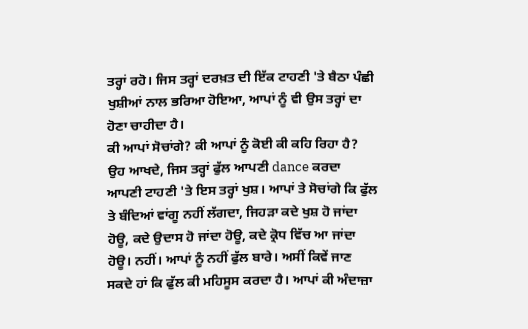ਤਰ੍ਹਾਂ ਰਹੋ। ਜਿਸ ਤਰ੍ਹਾਂ ਦਰਖ਼ਤ ਦੀ ਇੱਕ ਟਾਹਣੀ 'ਤੇ ਬੈਠਾ ਪੰਛੀ ਖੁਸ਼ੀਆਂ ਨਾਲ ਭਰਿਆ ਹੋਇਆ, ਆਪਾਂ ਨੂੰ ਵੀ ਉਸ ਤਰ੍ਹਾਂ ਦਾ ਹੋਣਾ ਚਾਹੀਦਾ ਹੈ।
ਕੀ ਆਪਾਂ ਸੋਚਾਂਗੇ? ਕੀ ਆਪਾਂ ਨੂੰ ਕੋਈ ਕੀ ਕਹਿ ਰਿਹਾ ਹੈ?
ਉਹ ਆਖਦੇ, ਜਿਸ ਤਰ੍ਹਾਂ ਫੁੱਲ ਆਪਣੀ dance ਕਰਦਾ ਆਪਣੀ ਟਾਹਣੀ 'ਤੇ ਇਸ ਤਰ੍ਹਾਂ ਖੁਸ਼। ਆਪਾਂ ਤੇ ਸੋਚਾਂਗੇ ਕਿ ਫੁੱਲ ਤੇ ਬੰਦਿਆਂ ਵਾਂਗੂ ਨਹੀਂ ਲੱਗਦਾ, ਜਿਹੜਾ ਕਦੇ ਖੁਸ਼ ਹੋ ਜਾਂਦਾ ਹੋਊ, ਕਦੇ ਉਦਾਸ ਹੋ ਜਾਂਦਾ ਹੋਊ, ਕਦੇ ਕ੍ਰੋਧ ਵਿੱਚ ਆ ਜਾਂਦਾ ਹੋਊ। ਨਹੀਂ। ਆਪਾਂ ਨੂੰ ਨਹੀਂ ਫੁੱਲ ਬਾਰੇ। ਅਸੀਂ ਕਿਵੇਂ ਜਾਣ ਸਕਦੇ ਹਾਂ ਕਿ ਫੁੱਲ ਕੀ ਮਹਿਸੂਸ ਕਰਦਾ ਹੈ। ਆਪਾਂ ਕੀ ਅੰਦਾਜ਼ਾ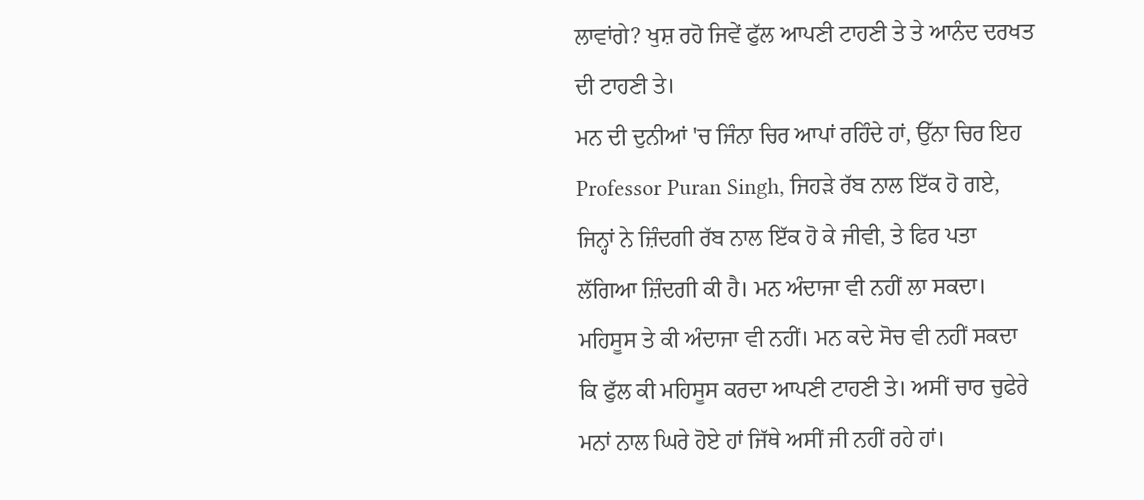ਲਾਵਾਂਗੇ? ਖੁਸ਼ ਰਹੋ ਜਿਵੇਂ ਫੁੱਲ ਆਪਣੀ ਟਾਹਣੀ ਤੇ ਤੇ ਆਨੰਦ ਦਰਖਤ ਦੀ ਟਾਹਣੀ ਤੇ।
ਮਨ ਦੀ ਦੁਨੀਆਂ 'ਚ ਜਿੰਨਾ ਚਿਰ ਆਪਾਂ ਰਹਿੰਦੇ ਹਾਂ, ਉੱਨਾ ਚਿਰ ਇਹ Professor Puran Singh, ਜਿਹੜੇ ਰੱਬ ਨਾਲ ਇੱਕ ਹੋ ਗਏ, ਜਿਨ੍ਹਾਂ ਨੇ ਜ਼ਿੰਦਗੀ ਰੱਬ ਨਾਲ ਇੱਕ ਹੋ ਕੇ ਜੀਵੀ, ਤੇ ਫਿਰ ਪਤਾ ਲੱਗਿਆ ਜ਼ਿੰਦਗੀ ਕੀ ਹੈ। ਮਨ ਅੰਦਾਜਾ ਵੀ ਨਹੀਂ ਲਾ ਸਕਦਾ। ਮਹਿਸੂਸ ਤੇ ਕੀ ਅੰਦਾਜਾ ਵੀ ਨਹੀਂ। ਮਨ ਕਦੇ ਸੋਚ ਵੀ ਨਹੀਂ ਸਕਦਾ ਕਿ ਫੁੱਲ ਕੀ ਮਹਿਸੂਸ ਕਰਦਾ ਆਪਣੀ ਟਾਹਣੀ ਤੇ। ਅਸੀਂ ਚਾਰ ਚੁਫੇਰੇ ਮਨਾਂ ਨਾਲ ਘਿਰੇ ਹੋਏ ਹਾਂ ਜਿੱਥੇ ਅਸੀਂ ਜੀ ਨਹੀਂ ਰਹੇ ਹਾਂ।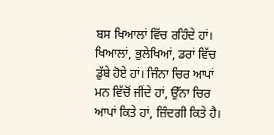ਬਸ ਖਿਆਲਾਂ ਵਿੱਚ ਰਹਿੰਦੇ ਹਾਂ। ਖਿਆਲਾਂ, ਭੁਲੇਖਿਆਂ, ਡਰਾਂ ਵਿੱਚ ਡੁੱਬੇ ਹੋਏ ਹਾਂ। ਜਿੰਨਾ ਚਿਰ ਆਪਾਂ ਮਨ ਵਿੱਚੋਂ ਜੀਂਦੇ ਹਾਂ, ਉੱਨਾ ਚਿਰ ਆਪਾਂ ਕਿਤੇ ਹਾਂ, ਜ਼ਿੰਦਗੀ ਕਿਤੇ ਹੈ।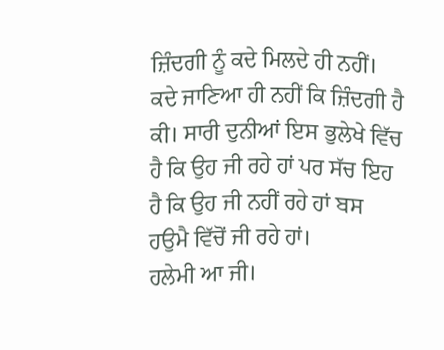ਜ਼ਿੰਦਗੀ ਨੂੰ ਕਦੇ ਮਿਲਦੇ ਹੀ ਨਹੀਂ। ਕਦੇ ਜਾਣਿਆ ਹੀ ਨਹੀਂ ਕਿ ਜ਼ਿੰਦਗੀ ਹੈ ਕੀ। ਸਾਰੀ ਦੁਨੀਆਂ ਇਸ ਭੁਲੇਖੇ ਵਿੱਚ ਹੈ ਕਿ ਉਹ ਜੀ ਰਹੇ ਹਾਂ ਪਰ ਸੱਚ ਇਹ ਹੈ ਕਿ ਉਹ ਜੀ ਨਹੀਂ ਰਹੇ ਹਾਂ ਬਸ ਹਉਮੈ ਵਿੱਚੋਂ ਜੀ ਰਹੇ ਹਾਂ।
ਹਲੇਮੀ ਆ ਜੀ।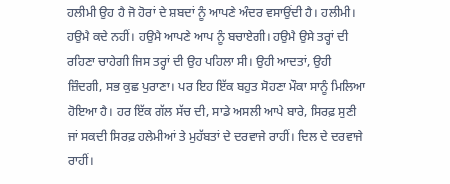ਹਲੀਮੀ ਉਹ ਹੈ ਜੋ ਹੋਰਾਂ ਦੇ ਸ਼ਬਦਾਂ ਨੂੰ ਆਪਣੇ ਅੰਦਰ ਵਸਾਉਂਦੀ ਹੈ। ਹਲੀਮੀ। ਹਉਮੈ ਕਦੇ ਨਹੀਂ। ਹਉਮੈ ਆਪਣੇ ਆਪ ਨੂੰ ਬਚਾਏਗੀ। ਹਉਮੈ ਉਸੇ ਤਰ੍ਹਾਂ ਦੀ ਰਹਿਣਾ ਚਾਹੇਗੀ ਜਿਸ ਤਰ੍ਹਾਂ ਦੀ ਉਹ ਪਹਿਲਾ ਸੀ। ਉਹੀ ਆਦਤਾਂ, ਉਹੀ ਜ਼ਿੰਦਗੀ, ਸਭ ਕੁਛ ਪੁਰਾਣਾ। ਪਰ ਇਹ ਇੱਕ ਬਹੁਤ ਸੋਹਣਾ ਮੌਕਾ ਸਾਨੂੰ ਮਿਲਿਆ ਹੋਇਆ ਹੈ। ਹਰ ਇੱਕ ਗੱਲ ਸੱਚ ਦੀ, ਸਾਡੇ ਅਸਲੀ ਆਪੇ ਬਾਰੇ, ਸਿਰਫ਼ ਸੁਣੀ ਜਾਂ ਸਕਦੀ ਸਿਰਫ਼ ਹਲੇਮੀਆਂ ਤੇ ਮੁਹੱਬਤਾਂ ਦੇ ਦਰਵਾਜੇ ਰਾਹੀਂ। ਦਿਲ ਦੇ ਦਰਵਾਜੇ ਰਾਹੀਂ।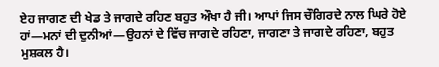ਏਹ ਜਾਗਣ ਦੀ ਖੇਡ ਤੇ ਜਾਗਦੇ ਰਹਿਣ ਬਹੁਤ ਔਖਾ ਹੈ ਜੀ। ਆਪਾਂ ਜਿਸ ਚੌਗਿਰਦੇ ਨਾਲ ਘਿਰੇ ਹੋਏ ਹਾਂ—ਮਨਾਂ ਦੀ ਦੁਨੀਆਂ—ਉਹਨਾਂ ਦੇ ਵਿੱਚ ਜਾਗਦੇ ਰਹਿਣਾ, ਜਾਗਣਾ ਤੇ ਜਾਗਦੇ ਰਹਿਣਾ, ਬਹੁਤ ਮੁਸ਼ਕਲ ਹੈ।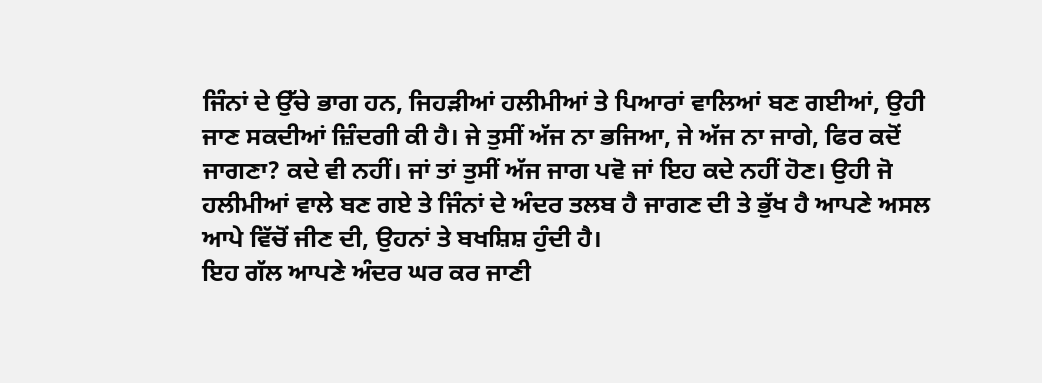ਜਿੰਨਾਂ ਦੇ ਉੱਚੇ ਭਾਗ ਹਨ, ਜਿਹੜੀਆਂ ਹਲੀਮੀਆਂ ਤੇ ਪਿਆਰਾਂ ਵਾਲਿਆਂ ਬਣ ਗਈਆਂ, ਉਹੀ ਜਾਣ ਸਕਦੀਆਂ ਜ਼ਿੰਦਗੀ ਕੀ ਹੈ। ਜੇ ਤੁਸੀਂ ਅੱਜ ਨਾ ਭਜਿਆ, ਜੇ ਅੱਜ ਨਾ ਜਾਗੇ, ਫਿਰ ਕਦੋਂ ਜਾਗਣਾ? ਕਦੇ ਵੀ ਨਹੀਂ। ਜਾਂ ਤਾਂ ਤੁਸੀਂ ਅੱਜ ਜਾਗ ਪਵੋ ਜਾਂ ਇਹ ਕਦੇ ਨਹੀਂ ਹੋਣ। ਉਹੀ ਜੋ ਹਲੀਮੀਆਂ ਵਾਲੇ ਬਣ ਗਏ ਤੇ ਜਿੰਨਾਂ ਦੇ ਅੰਦਰ ਤਲਬ ਹੈ ਜਾਗਣ ਦੀ ਤੇ ਭੁੱਖ ਹੈ ਆਪਣੇ ਅਸਲ ਆਪੇ ਵਿੱਚੋਂ ਜੀਣ ਦੀ, ਉਹਨਾਂ ਤੇ ਬਖਸ਼ਿਸ਼ ਹੁੰਦੀ ਹੈ।
ਇਹ ਗੱਲ ਆਪਣੇ ਅੰਦਰ ਘਰ ਕਰ ਜਾਣੀ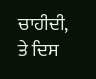ਚਾਹੀਦੀ, ਤੇ ਦਿਸ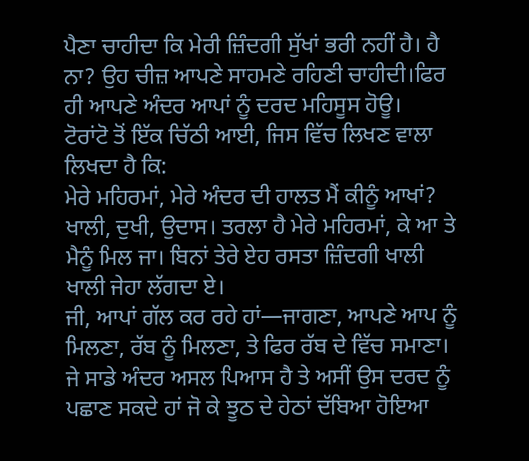ਪੈਣਾ ਚਾਹੀਦਾ ਕਿ ਮੇਰੀ ਜ਼ਿੰਦਗੀ ਸੁੱਖਾਂ ਭਰੀ ਨਹੀਂ ਹੈ। ਹੈ ਨਾ? ਉਹ ਚੀਜ਼ ਆਪਣੇ ਸਾਹਮਣੇ ਰਹਿਣੀ ਚਾਹੀਦੀ।ਫਿਰ ਹੀ ਆਪਣੇ ਅੰਦਰ ਆਪਾਂ ਨੂੰ ਦਰਦ ਮਹਿਸੂਸ ਹੋਊ।
ਟੋਰਾਂਟੋ ਤੋਂ ਇੱਕ ਚਿੱਠੀ ਆਈ, ਜਿਸ ਵਿੱਚ ਲਿਖਣ ਵਾਲਾ ਲਿਖਦਾ ਹੈ ਕਿ:
ਮੇਰੇ ਮਹਿਰਮਾਂ, ਮੇਰੇ ਅੰਦਰ ਦੀ ਹਾਲਤ ਮੈਂ ਕੀਨੂੰ ਆਖਾਂ? ਖਾਲੀ, ਦੁਖੀ, ਉਦਾਸ। ਤਰਲਾ ਹੈ ਮੇਰੇ ਮਹਿਰਮਾਂ, ਕੇ ਆ ਤੇ ਮੈਨੂੰ ਮਿਲ ਜਾ। ਬਿਨਾਂ ਤੇਰੇ ਏਹ ਰਸਤਾ ਜ਼ਿੰਦਗੀ ਖਾਲੀ ਖਾਲੀ ਜੇਹਾ ਲੱਗਦਾ ਏ।
ਜੀ, ਆਪਾਂ ਗੱਲ ਕਰ ਰਹੇ ਹਾਂ—ਜਾਗਣਾ, ਆਪਣੇ ਆਪ ਨੂੰ ਮਿਲਣਾ, ਰੱਬ ਨੂੰ ਮਿਲਣਾ, ਤੇ ਫਿਰ ਰੱਬ ਦੇ ਵਿੱਚ ਸਮਾਣਾ। ਜੇ ਸਾਡੇ ਅੰਦਰ ਅਸਲ ਪਿਆਸ ਹੈ ਤੇ ਅਸੀਂ ਉਸ ਦਰਦ ਨੂੰ ਪਛਾਣ ਸਕਦੇ ਹਾਂ ਜੋ ਕੇ ਝੂਠ ਦੇ ਹੇਠਾਂ ਦੱਬਿਆ ਹੋਇਆ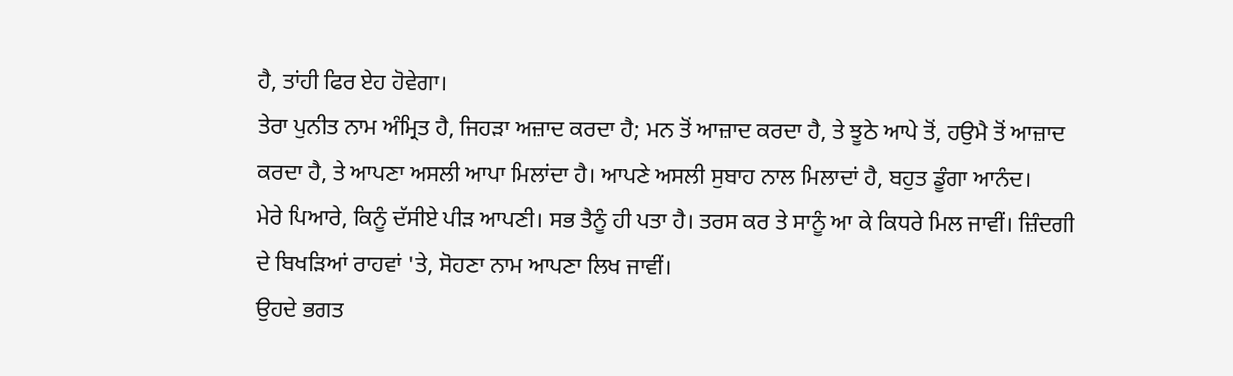ਹੈ, ਤਾਂਹੀ ਫਿਰ ਏਹ ਹੋਵੇਗਾ।
ਤੇਰਾ ਪੁਨੀਤ ਨਾਮ ਅੰਮ੍ਰਿਤ ਹੈ, ਜਿਹੜਾ ਅਜ਼ਾਦ ਕਰਦਾ ਹੈ; ਮਨ ਤੋਂ ਆਜ਼ਾਦ ਕਰਦਾ ਹੈ, ਤੇ ਝੂਠੇ ਆਪੇ ਤੋਂ, ਹਉਮੈ ਤੋਂ ਆਜ਼ਾਦ ਕਰਦਾ ਹੈ, ਤੇ ਆਪਣਾ ਅਸਲੀ ਆਪਾ ਮਿਲਾਂਦਾ ਹੈ। ਆਪਣੇ ਅਸਲੀ ਸੁਬਾਹ ਨਾਲ ਮਿਲਾਦਾਂ ਹੈ, ਬਹੁਤ ਡੂੰਗਾ ਆਨੰਦ।
ਮੇਰੇ ਪਿਆਰੇ, ਕਿਨੂੰ ਦੱਸੀਏ ਪੀੜ ਆਪਣੀ। ਸਭ ਤੈਨੂੰ ਹੀ ਪਤਾ ਹੈ। ਤਰਸ ਕਰ ਤੇ ਸਾਨੂੰ ਆ ਕੇ ਕਿਧਰੇ ਮਿਲ ਜਾਵੀਂ। ਜ਼ਿੰਦਗੀ ਦੇ ਬਿਖੜਿਆਂ ਰਾਹਵਾਂ 'ਤੇ, ਸੋਹਣਾ ਨਾਮ ਆਪਣਾ ਲਿਖ ਜਾਵੀਂ।
ਉਹਦੇ ਭਗਤ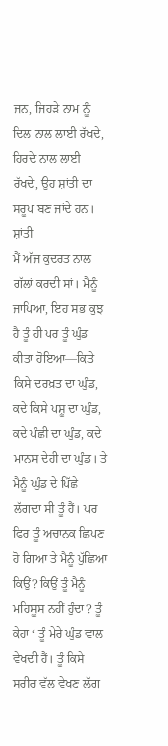ਜਨ, ਜਿਹੜੇ ਨਾਮ ਨੂੰ ਦਿਲ ਨਾਲ ਲਾਈ ਰੱਖਦੇ, ਹਿਰਦੇ ਨਾਲ ਲਾਈ ਰੱਖਦੇ, ਉਹ ਸ਼ਾਂਤੀ ਦਾ ਸਰੂਪ ਬਣ ਜਾਂਦੇ ਹਨ। ਸ਼ਾਂਤੀ
ਮੈਂ ਅੱਜ ਕੁਦਰਤ ਨਾਲ ਗੱਲਾਂ ਕਰਦੀ ਸਾਂ। ਮੈਨੂੰ ਜਾਪਿਆ, ਇਹ ਸਭ ਕੁਝ ਹੈ ਤੂੰ ਹੀ ਪਰ ਤੂੰ ਘੁੰਡ ਕੀਤਾ ਹੋਇਆ—ਕਿਤੇ ਕਿਸੇ ਦਰਖ਼ਤ ਦਾ ਘੁੰਡ, ਕਦੇ ਕਿਸੇ ਪਸ਼ੂ ਦਾ ਘੁੰਡ, ਕਦੇ ਪੰਛੀ ਦਾ ਘੁੰਡ, ਕਦੇ ਮਾਨਸ ਦੇਹੀ ਦਾ ਘੁੰਡ। ਤੇ ਮੈਨੂੰ ਘੁੰਡ ਦੇ ਪਿੱਛੇ ਲੱਗਦਾ ਸੀ ਤੂੰ ਹੈਂ। ਪਰ ਫਿਰ ਤੂੰ ਅਚਾਨਕ ਛਿਪਣ ਹੋ ਗਿਆ ਤੇ ਮੈਨੂੰ ਪੁੱਛਿਆ ਕਿਉਂ? ਕਿਉਂ ਤੂੰ ਮੈਨੂੰ ਮਹਿਸੂਸ ਨਹੀਂ ਹੁੰਦਾ? ਤੂੰ ਕੇਹਾ ‘ ਤੂੰ ਮੇਰੇ ਘੁੰਡ ਵਾਲ ਵੇਖਦੀ ਹੈਂ। ਤੂੰ ਕਿਸੇ ਸਰੀਰ ਵੱਲ ਵੇਖਣ ਲੱਗ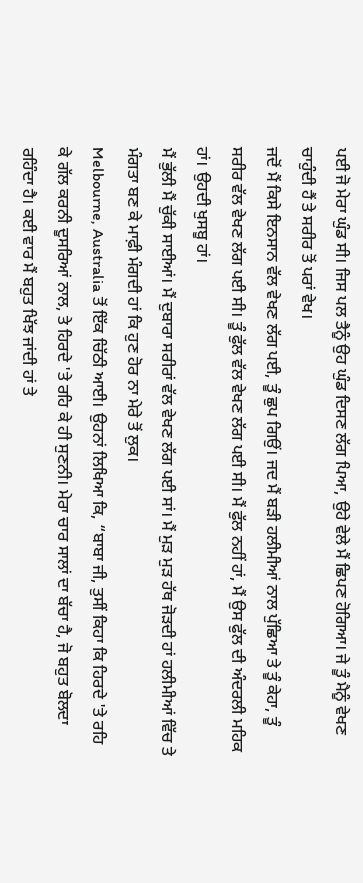ਪਈ ਜੋ ਮੇਰਾ ਘੁੰਡ ਸੀ। ਜਿਸ ਪਲ ਤੈਨੂੰ ਉਹ ਘੁੰਡ ਦਿਸਣ ਲੱਗ ਪਿਆ, ਉਹੇ ਵੇਲੇ ਮੈਂ ਛਿਪਣ ਹੋਗਿਆ। ਜੇ ਤੂੰ ਮੈਨੂੰ ਵੇਖਣ ਚਾਹੁੰਦੀ ਹੈਂ ਤੇ ਸਰੀਰ ਤੋਂ ਪਰਾਂ ਵੇਖ।
ਜਦੋਂ ਮੈਂ ਕਿਸੇ ਇਨਸਾਨ ਵੱਲ ਵੇਖਣ ਲੱਗ ਪਈ, ਤੂੰ ਛੁਪ ਗਿਉਂ। ਜਦ ਮੈਂ ਬੜੀ ਹਲੀਮੀਆਂ ਨਾਲ ਪੁੱਛਿਆ ਤੇ ਤੂੰ ਕੇਹਾ, ਤੂੰ ਸਰੀਰ ਵੱਲ ਵੇਖਣ ਲੱਗ ਪਈ ਸੀ। ਤੂੰ ਫੁੱਲ ਵੱਲ ਵੇਖਣ ਲੱਗ ਪਈ ਸੀ। ਮੈਂ ਫੁੱਲ ਨਹੀਂ ਹਾਂ, ਮੈਂ ਉਸ ਫੁੱਲ ਦੀ ਅੰਦਰਲੀ ਮਹਿਕ ਹਾਂ। ਉਹਦੀ ਖੁਸਬੂ ਹਾਂ।
ਮੈਂ ਭੁੱਲੀ ਮੈਂ ਚੁੱਕੀ ਸਾਈਆਂ। ਮੈਂ ਦੁਬਾਰਾ ਸਰੀਰਾਂ ਵੱਲ ਵੇਖਣ ਲੱਗ ਪਈ ਸਾਂ। ਮੈਂ ਮੁੜ ਮੁੜ ਹੱਥ ਜੋੜਦੀ ਹਾਂ ਹਲੀਮੀਆਂ ਵਿੱਚ ਤੇ ਮੰਗਤਾ ਬਣ ਕੇ ਮਾਫ਼ੀ ਮੰਗਦੀ ਹਾਂ ਕਿ ਹੁਣ ਹੋਰ ਨਾ ਮੇਰੇ ਤੋਂ ਲੁਕ।
Melbourne, Australia ਤੋਂ ਇੱਕ ਚਿੱਠੀ ਆਈ। ਉਹਨਾਂ ਲਿਖਿਆ ਕਿ, “ਬਾਬਾ ਜੀ, ਤੁਸੀਂ ਕਿਹਾ ਕਿ ਹਿਰਦੇ 'ਤੇ ਰਹਿ ਕੇ ਗੱਲ ਕਰਨੀ ਦੂਸਰਿਆਂ ਨਾਲ, ਤੇ ਹਿਰਦੇ 'ਤੇ ਰਹਿ ਕੇ ਹੀ ਸੁਣਨੀ। ਮੇਰਾ ਚਾਰ ਸਾਲਾਂ ਦਾ ਬੱਚਾ ਹੈ, ਜੋ ਬਹੁਤ ਬੋਲਦਾ ਰਹਿੰਦਾ ਹੈ। ਕਈ ਵਾਰ ਮੈਂ ਬਹੁਤ ਖਿੱਝ ਜਾਂਦੀ ਹਾਂ ਤੇ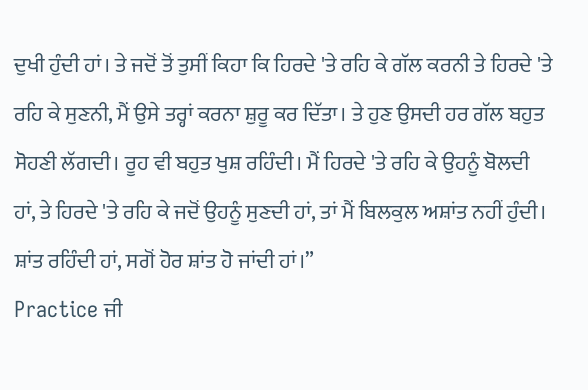ਦੁਖੀ ਹੁੰਦੀ ਹਾਂ। ਤੇ ਜਦੋਂ ਤੋਂ ਤੁਸੀਂ ਕਿਹਾ ਕਿ ਹਿਰਦੇ 'ਤੇ ਰਹਿ ਕੇ ਗੱਲ ਕਰਨੀ ਤੇ ਹਿਰਦੇ 'ਤੇ ਰਹਿ ਕੇ ਸੁਣਨੀ, ਮੈਂ ਉਸੇ ਤਰ੍ਹਾਂ ਕਰਨਾ ਸ਼ੁਰੂ ਕਰ ਦਿੱਤਾ। ਤੇ ਹੁਣ ਉਸਦੀ ਹਰ ਗੱਲ ਬਹੁਤ ਸੋਹਣੀ ਲੱਗਦੀ। ਰੂਹ ਵੀ ਬਹੁਤ ਖੁਸ਼ ਰਹਿੰਦੀ। ਮੈਂ ਹਿਰਦੇ 'ਤੇ ਰਹਿ ਕੇ ਉਹਨੂੰ ਬੋਲਦੀ ਹਾਂ, ਤੇ ਹਿਰਦੇ 'ਤੇ ਰਹਿ ਕੇ ਜਦੋਂ ਉਹਨੂੰ ਸੁਣਦੀ ਹਾਂ, ਤਾਂ ਮੈਂ ਬਿਲਕੁਲ ਅਸ਼ਾਂਤ ਨਹੀਂ ਹੁੰਦੀ। ਸ਼ਾਂਤ ਰਹਿੰਦੀ ਹਾਂ, ਸਗੋਂ ਹੋਰ ਸ਼ਾਂਤ ਹੋ ਜਾਂਦੀ ਹਾਂ।”
Practice ਜੀ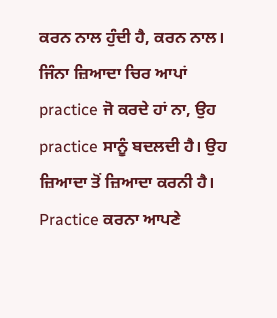ਕਰਨ ਨਾਲ ਹੁੰਦੀ ਹੈ, ਕਰਨ ਨਾਲ। ਜਿੰਨਾ ਜ਼ਿਆਦਾ ਚਿਰ ਆਪਾਂ practice ਜੋ ਕਰਦੇ ਹਾਂ ਨਾ, ਉਹ practice ਸਾਨੂੰ ਬਦਲਦੀ ਹੈ। ਉਹ ਜ਼ਿਆਦਾ ਤੋਂ ਜ਼ਿਆਦਾ ਕਰਨੀ ਹੈ। Practice ਕਰਨਾ ਆਪਣੇ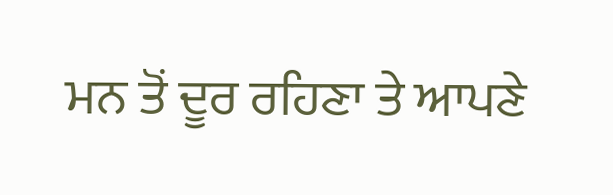ਮਨ ਤੋਂ ਦੂਰ ਰਹਿਣਾ ਤੇ ਆਪਣੇ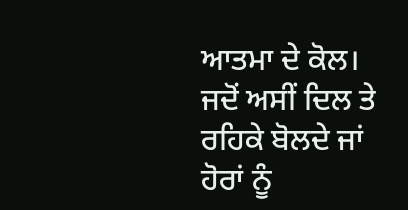ਆਤਮਾ ਦੇ ਕੋਲ। ਜਦੋਂ ਅਸੀਂ ਦਿਲ ਤੇ ਰਹਿਕੇ ਬੋਲਦੇ ਜਾਂ ਹੋਰਾਂ ਨੂੰ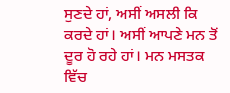ਸੁਣਦੇ ਹਾਂ, ਅਸੀਂ ਅਸਲੀ ਕਿ ਕਰਦੇ ਹਾਂ। ਅਸੀਂ ਆਪਣੇ ਮਨ ਤੋਂ ਦੂਰ ਹੋ ਰਹੇ ਹਾਂ। ਮਨ ਮਸਤਕ ਵਿੱਚ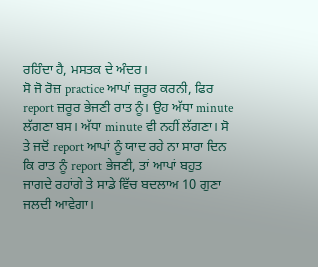ਰਹਿੰਦਾ ਹੈ, ਮਸਤਕ ਦੇ ਅੰਦਰ।
ਸੋ ਜੋ ਰੋਜ਼ practice ਆਪਾਂ ਜ਼ਰੂਰ ਕਰਨੀ, ਫਿਰ report ਜ਼ਰੂਰ ਭੇਜਣੀ ਰਾਤ ਨੂੰ। ਉਹ ਅੱਧਾ minute ਲੱਗਣਾ ਬਸ। ਅੱਧਾ minute ਵੀ ਨਹੀਂ ਲੱਗਣਾ। ਸੋ ਤੇ ਜਦੋਂ report ਆਪਾਂ ਨੂੰ ਯਾਦ ਰਹੇ ਨਾ ਸਾਰਾ ਦਿਨ ਕਿ ਰਾਤ ਨੂੰ report ਭੇਜਣੀ, ਤਾਂ ਆਪਾਂ ਬਹੁਤ ਜਾਗਦੇ ਰਹਾਂਗੇ ਤੇ ਸਾਡੇ ਵਿੱਚ ਬਦਲਾਅ 10 ਗੁਣਾ ਜਲਦੀ ਆਵੇਗਾ।